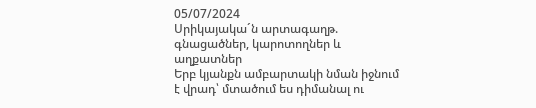05/07/2024
Սրիկայակա´ն արտագաղթ.
գնացածներ, կարոտողներ և աղքատներ
Երբ կյանքն ամբարտակի նման իջնում է վրադ՝ մտածում ես դիմանալ ու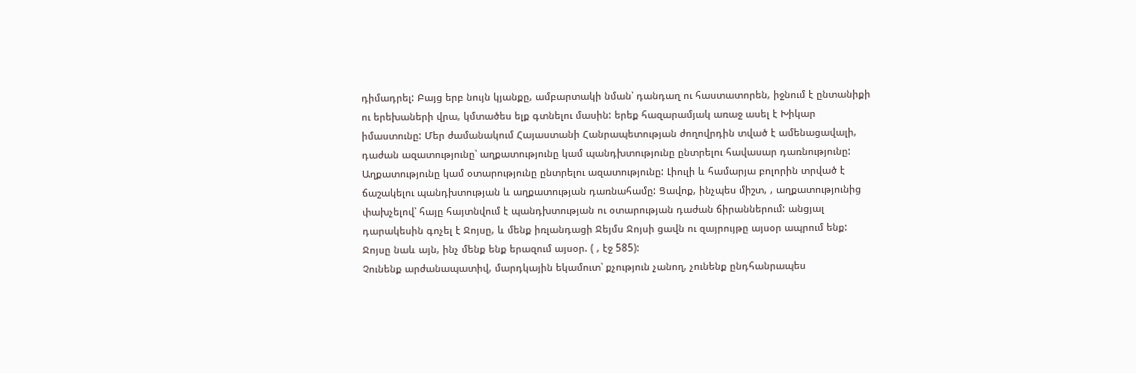դիմադրել: Բայց երբ նույն կյանքը, ամբարտակի նման՝ դանդաղ ու հաստատորեն, իջնում է ընտանիքի ու երեխաների վրա, կմտածես ելք գտնելու մասին: երեք հազարամյակ առաջ ասել է Խիկար իմաստունը: Մեր ժամանակում Հայաստանի Հանրապետության ժողովրդին տված է ամենացավալի, դաժան ազատությունը՝ աղքատությունը կամ պանդխտությունը ընտրելու հավասար դառնությունը: Աղքատությունը կամ օտարությունը ընտրելու ազատությունը: Լիուլի և համարյա բոլորին տրված է ճաշակելու պանդխտության և աղքատության դառնահամը: Ցավոք, ինչպես միշտ, , աղքատությունից փախչելով՝ հայը հայտնվում է պանդխտության ու օտարության դաժան ճիրաններում: անցյալ դարակեսին գոչել է Ջոյսը, և մենք իռլանդացի Ջեյմս Ջոյսի ցավն ու զայրույթը այսօր ապրում ենք: Ջոյսը նաև այն, ինչ մենք ենք երազում այսօր. ( , էջ 585):
Չունենք արժանապատիվ, մարդկային եկամուտ՝ քչություն չանող, չունենք ընդհանրապես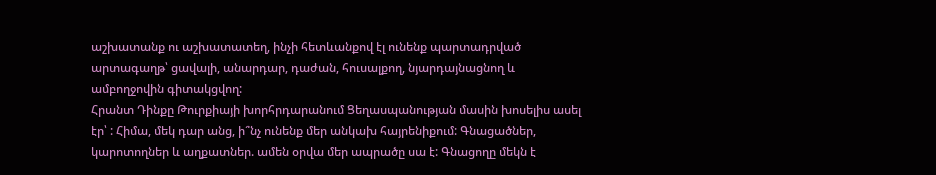աշխատանք ու աշխատատեղ, ինչի հետևանքով էլ ունենք պարտադրված արտագաղթ՝ ցավալի, անարդար, դաժան, հուսալքող, նյարդայնացնող և ամբողջովին գիտակցվող:
Հրանտ Դինքը Թուրքիայի խորհրդարանում Ցեղասպանության մասին խոսելիս ասել էր՝ : Հիմա, մեկ դար անց, ի՞նչ ունենք մեր անկախ հայրենիքում: Գնացածներ, կարոտողներ և աղքատներ. ամեն օրվա մեր ապրածը սա է: Գնացողը մեկն է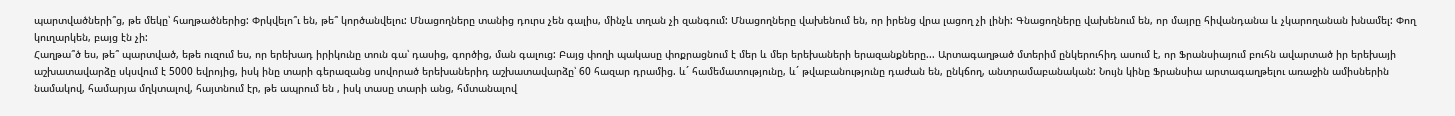պարտվածների՞ց, թե մեկը՝ հաղթածներից: Փրկվելո՞ւ են, թե՞ կործանվելու: Մնացողները տանից դուրս չեն գալիս, մինչև տղան չի զանգում: Մնացողները վախենում են, որ իրենց վրա լացող չի լինի: Գնացողները վախենում են, որ մայրը հիվանդանա և չկարողանան խնամել: Փող կուղարկեն, բայց էն չի:
Հաղթա՞ծ ես, թե՞ պարտված, եթե ուզում ես, որ երեխադ իրիկունը տուն գա՝ դասից, գործից, ման գալուց: Բայց փողի պակասը փոքրացնում է մեր և մեր երեխաների երազանքները... Արտագաղթած մտերիմ ընկերուհիդ ասում է, որ Ֆրանսիայում բուհն ավարտած իր երեխայի աշխատավարձը սկսվում է 5000 եվրոյից, իսկ ինը տարի գերազանց սովորած երեխաներիդ աշխատավարձը՝ 60 հազար դրամից. և´ համեմատությունը, և´ թվաբանությունը դաժան են, ընկճող, անտրամաբանական: Նույն կինը Ֆրանսիա արտագաղթելու առաջին ամիսներին նամակով, համարյա մղկտալով, հայտնում էր, թե ապրում են , իսկ տասը տարի անց, հմտանալով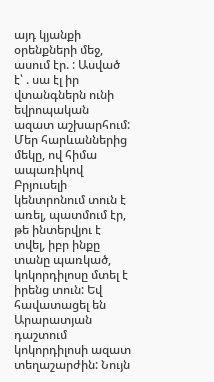այդ կյանքի օրենքների մեջ, ասում էր. : Ասված է՝ . սա էլ իր վտանգներն ունի եվրոպական ազատ աշխարհում:
Մեր հարևաններից մեկը, ով հիմա ապառիկով Բրյուսելի կենտրոնում տուն է առել, պատմում էր, թե ինտերվյու է տվել, իբր ինքը տանը պառկած, կոկորդիլոսը մտել է իրենց տուն: Եվ հավատացել են Արարատյան դաշտում կոկորդիլոսի ազատ տեղաշարժին: Նույն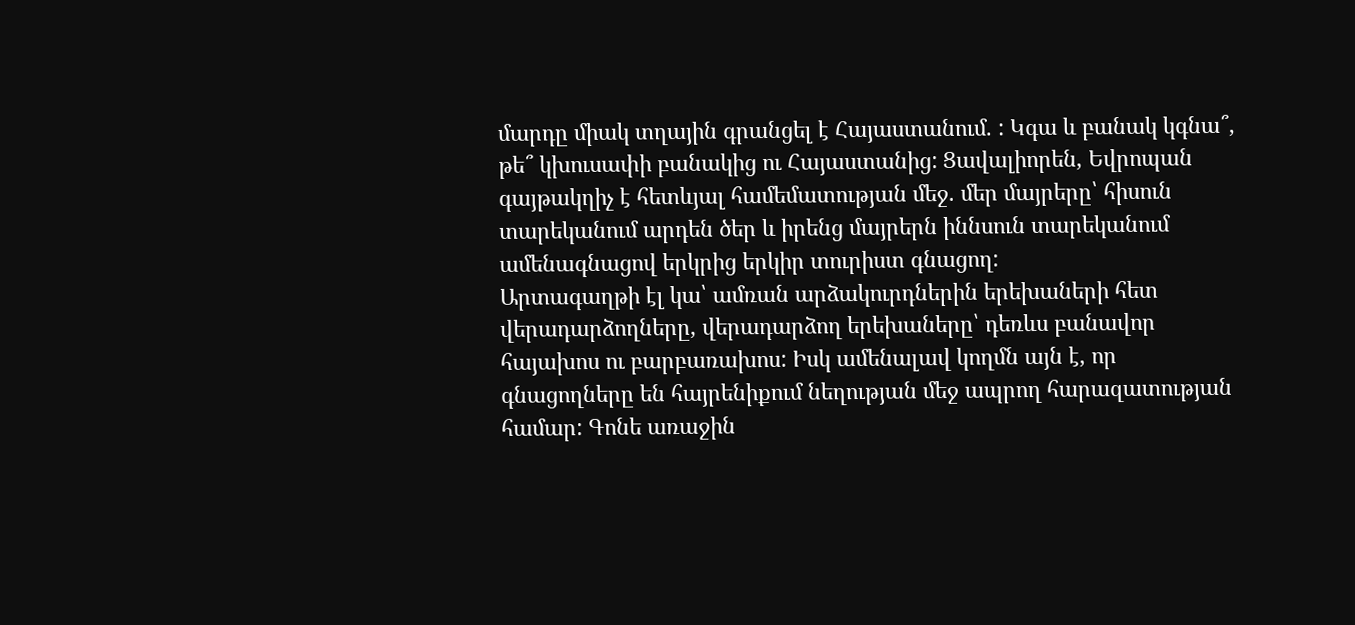մարդը միակ տղային գրանցել է Հայաստանում. : Կգա և բանակ կգնա՞, թե՞ կխուսափի բանակից ու Հայաստանից: Ցավալիորեն, Եվրոպան գայթակղիչ է հետևյալ համեմատության մեջ. մեր մայրերը՝ հիսուն տարեկանում արդեն ծեր և իրենց մայրերն իննսուն տարեկանում ամենագնացով երկրից երկիր տուրիստ գնացող:
Արտագաղթի էլ կա՝ ամռան արձակուրդներին երեխաների հետ վերադարձողները, վերադարձող երեխաները՝ դեռևս բանավոր հայախոս ու բարբառախոս: Իսկ ամենալավ կողմն այն է, որ գնացողները են հայրենիքում նեղության մեջ ապրող հարազատության համար: Գոնե առաջին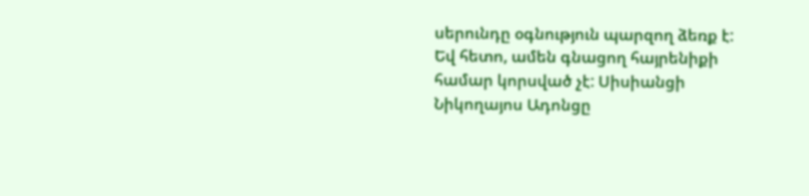սերունդը օգնություն պարզող ձեռք է:
Եվ հետո, ամեն գնացող հայրենիքի համար կորսված չէ: Սիսիանցի Նիկողայոս Ադոնցը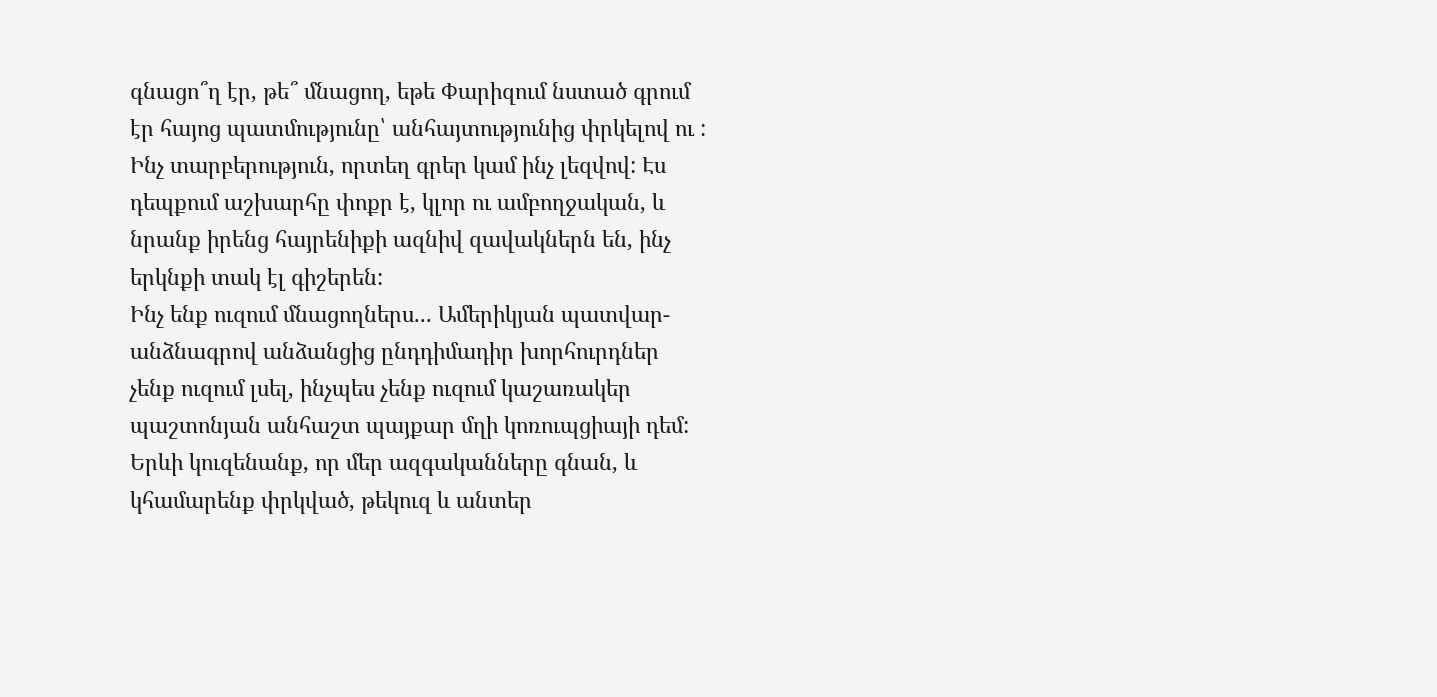գնացո՞ղ էր, թե՞ մնացող, եթե Փարիզում նստած գրում էր հայոց պատմությունը՝ անհայտությունից փրկելով ու : Ինչ տարբերություն, որտեղ գրեր կամ ինչ լեզվով: Էս դեպքում աշխարհը փոքր է, կլոր ու ամբողջական, և նրանք իրենց հայրենիքի ազնիվ զավակներն են, ինչ երկնքի տակ էլ գիշերեն:
Ինչ ենք ուզում մնացողներս... Ամերիկյան պատվար-անձնագրով անձանցից ընդդիմադիր խորհուրդներ չենք ուզում լսել, ինչպես չենք ուզում կաշառակեր պաշտոնյան անհաշտ պայքար մղի կոռուպցիայի դեմ: Երևի կուզենանք, որ մեր ազգականները գնան, և կհամարենք փրկված, թեկուզ և անտեր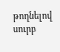թողնելով սուրբ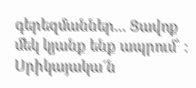գերեզմաններ... Ցավոք մեկ կյանք ենք ապրում՝ :
Սրիկայակա´ն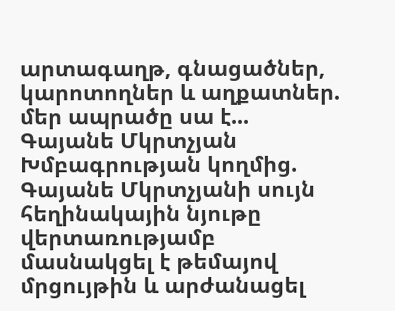արտագաղթ, գնացածներ, կարոտողներ և աղքատներ. մեր ապրածը սա է...
Գայանե Մկրտչյան
Խմբագրության կողմից. Գայանե Մկրտչյանի սույն հեղինակային նյութը վերտառությամբ մասնակցել է թեմայով մրցույթին և արժանացել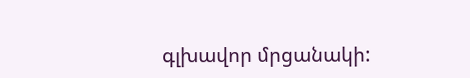գլխավոր մրցանակի: